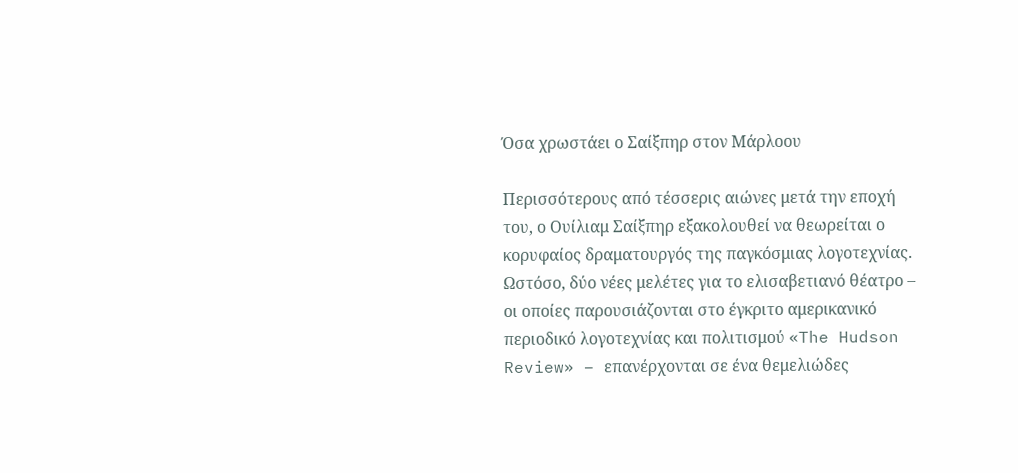Όσα χρωστάει ο Σαίξπηρ στον Μάρλοου

Περισσότερους από τέσσερις αιώνες μετά την εποχή του, ο Ουίλιαμ Σαίξπηρ εξακολουθεί να θεωρείται ο κορυφαίος δραματουργός της παγκόσμιας λογοτεχνίας. Ωστόσο, δύο νέες μελέτες για το ελισαβετιανό θέατρο – οι οποίες παρουσιάζονται στο έγκριτο αμερικανικό περιοδικό λογοτεχνίας και πολιτισμού «The Hudson Review» – επανέρχονται σε ένα θεμελιώδες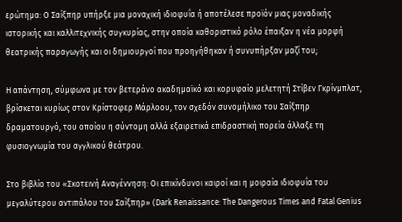ερώτημα: Ο Σαίξπηρ υπήρξε μια μοναχική ιδιοφυΐα ή αποτέλεσε προϊόν μιας μοναδικής ιστορικής και καλλιτεχνικής συγκυρίας, στην οποία καθοριστικό ρόλο έπαιξαν η νέα μορφή θεατρικής παραγωγής και οι δημιουργοί που προηγήθηκαν ή συνυπήρξαν μαζί του;

Η απάντηση, σύμφωνα με τον βετεράνο ακαδημαϊκό και κορυφαίο μελετητή Στίβεν Γκρίνμπλατ, βρίσκεται κυρίως στον Κρίστοφερ Μάρλοου, τον σχεδόν συνομήλικο του Σαίξπηρ δραματουργό, του οποίου η σύντομη αλλά εξαιρετικά επιδραστική πορεία άλλαξε τη φυσιογνωμία του αγγλικού θεάτρου.

Στο βιβλίο του «Σκοτεινή Αναγέννηση: Οι επικίνδυνοι καιροί και η μοιραία ιδιοφυΐα του μεγαλύτερου αντιπάλου του Σαίξπηρ» (Dark Renaissance: The Dangerous Times and Fatal Genius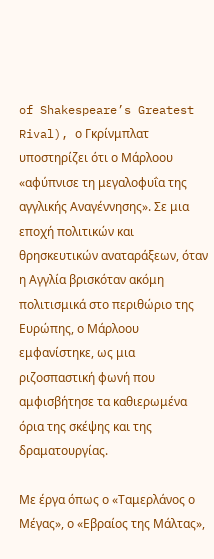of Shakespeare’s Greatest Rival), ο Γκρίνμπλατ υποστηρίζει ότι ο Μάρλοου «αφύπνισε τη μεγαλοφυΐα της αγγλικής Αναγέννησης». Σε μια εποχή πολιτικών και θρησκευτικών αναταράξεων, όταν η Αγγλία βρισκόταν ακόμη πολιτισμικά στο περιθώριο της Ευρώπης, ο Μάρλοου εμφανίστηκε, ως μια ριζοσπαστική φωνή που αμφισβήτησε τα καθιερωμένα όρια της σκέψης και της δραματουργίας.

Με έργα όπως ο «Ταμερλάνος ο Μέγας», ο «Εβραίος της Μάλτας»,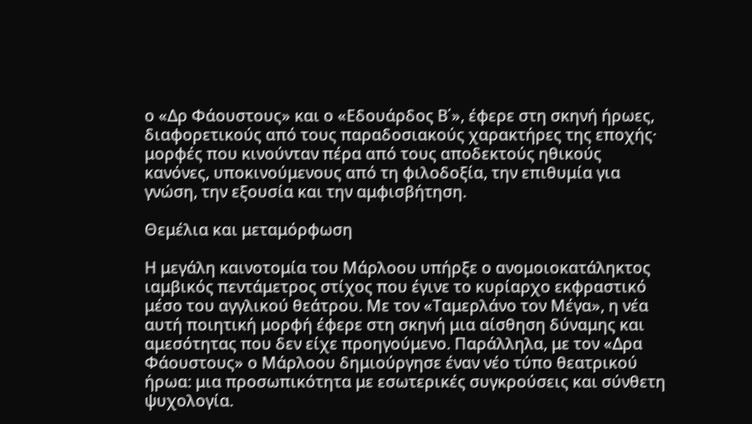ο «Δρ Φάουστους» και ο «Εδουάρδος Β΄», έφερε στη σκηνή ήρωες, διαφορετικούς από τους παραδοσιακούς χαρακτήρες της εποχής· μορφές που κινούνταν πέρα από τους αποδεκτούς ηθικούς κανόνες, υποκινούμενους από τη φιλοδοξία, την επιθυμία για γνώση, την εξουσία και την αμφισβήτηση.

Θεμέλια και μεταμόρφωση

Η μεγάλη καινοτομία του Μάρλοου υπήρξε ο ανομοιοκατάληκτος ιαμβικός πεντάμετρος στίχος που έγινε το κυρίαρχο εκφραστικό μέσο του αγγλικού θεάτρου. Με τον «Ταμερλάνο τον Μέγα», η νέα αυτή ποιητική μορφή έφερε στη σκηνή μια αίσθηση δύναμης και αμεσότητας που δεν είχε προηγούμενο. Παράλληλα, με τον «Δρα Φάουστους» ο Μάρλοου δημιούργησε έναν νέο τύπο θεατρικού ήρωα: μια προσωπικότητα με εσωτερικές συγκρούσεις και σύνθετη ψυχολογία.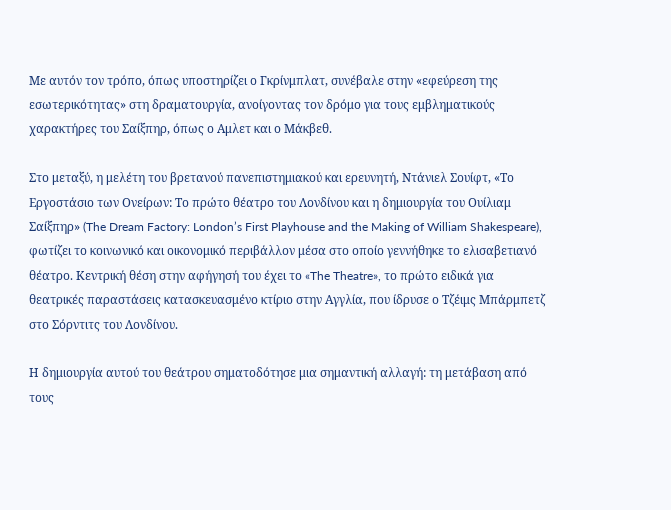Με αυτόν τον τρόπο, όπως υποστηρίζει ο Γκρίνμπλατ, συνέβαλε στην «εφεύρεση της εσωτερικότητας» στη δραματουργία, ανοίγοντας τον δρόμο για τους εμβληματικούς χαρακτήρες του Σαίξπηρ, όπως ο Αμλετ και ο Μάκβεθ.

Στο μεταξύ, η μελέτη του βρετανού πανεπιστημιακού και ερευνητή, Ντάνιελ Σουίφτ, «Το Εργοστάσιο των Ονείρων: Το πρώτο θέατρο του Λονδίνου και η δημιουργία του Ουίλιαμ Σαίξπηρ» (The Dream Factory: London’s First Playhouse and the Making of William Shakespeare), φωτίζει το κοινωνικό και οικονομικό περιβάλλον μέσα στο οποίο γεννήθηκε το ελισαβετιανό θέατρο. Κεντρική θέση στην αφήγησή του έχει το «The Theatre», το πρώτο ειδικά για θεατρικές παραστάσεις κατασκευασμένο κτίριο στην Αγγλία, που ίδρυσε ο Τζέιμς Μπάρμπετζ στο Σόρντιτς του Λονδίνου.

Η δημιουργία αυτού του θεάτρου σηματοδότησε μια σημαντική αλλαγή: τη μετάβαση από τους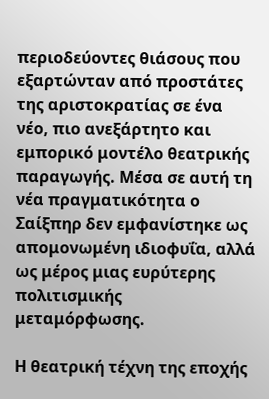περιοδεύοντες θιάσους που εξαρτώνταν από προστάτες της αριστοκρατίας σε ένα νέο, πιο ανεξάρτητο και εμπορικό μοντέλο θεατρικής παραγωγής. Μέσα σε αυτή τη νέα πραγματικότητα ο Σαίξπηρ δεν εμφανίστηκε ως απομονωμένη ιδιοφυΐα, αλλά ως μέρος μιας ευρύτερης πολιτισμικής μεταμόρφωσης.

Η θεατρική τέχνη της εποχής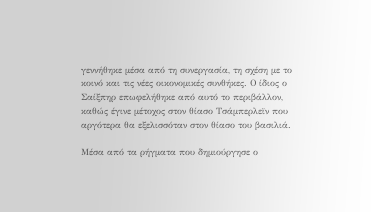γεννήθηκε μέσα από τη συνεργασία, τη σχέση με το κοινό και τις νέες οικονομικές συνθήκες. Ο ίδιος ο Σαίξπηρ επωφελήθηκε από αυτό το περιβάλλον, καθώς έγινε μέτοχος στον θίασο Τσάμπερλεϊν που αργότερα θα εξελισσόταν στον θίασο του βασιλιά.

Μέσα από τα ρήγματα που δημιούργησε ο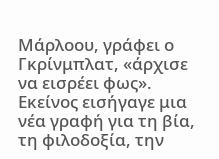Μάρλοου, γράφει ο Γκρίνμπλατ, «άρχισε να εισρέει φως». Εκείνος εισήγαγε μια νέα γραφή για τη βία, τη φιλοδοξία, την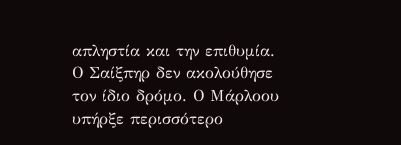απληστία και την επιθυμία. Ο Σαίξπηρ δεν ακολούθησε τον ίδιο δρόμο. Ο Μάρλοου υπήρξε περισσότερο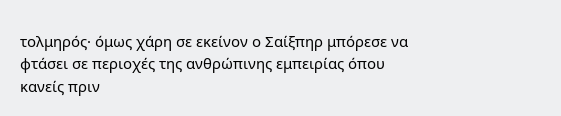τολμηρός· όμως χάρη σε εκείνον ο Σαίξπηρ μπόρεσε να φτάσει σε περιοχές της ανθρώπινης εμπειρίας όπου κανείς πριν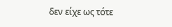δεν είχε ως τότε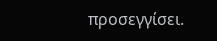προσεγγίσει.